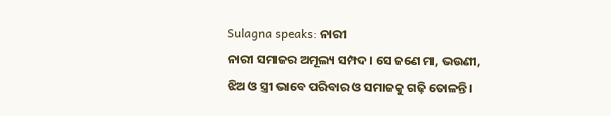Sulagna speaks: ନାରୀ
ନାରୀ ସମାଜର ଅମୂଲ୍ୟ ସମ୍ପଦ। ସେ ଜଣେ ମା, ଭଉଣୀ, ଝିଅ ଓ ସ୍ତ୍ରୀ ଭାବେ ପରିବାର ଓ ସମାଜକୁ ଗଢ଼ି ତୋଳନ୍ତି।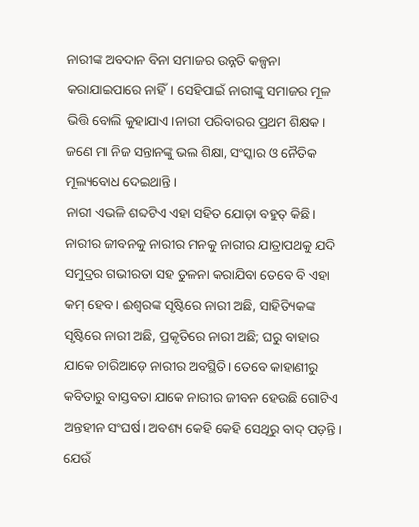ନାରୀଙ୍କ ଅବଦାନ ବିନା ସମାଜର ଉନ୍ନତି କଳ୍ପନା କରାଯାଇପାରେ ନାହିଁ। ସେହିପାଇଁ ନାରୀଙ୍କୁ ସମାଜର ମୂଳ ଭିତ୍ତି ବୋଲି କୁହାଯାଏ।ନାରୀ ପରିବାରର ପ୍ରଥମ ଶିକ୍ଷକ। ଜଣେ ମା ନିଜ ସନ୍ତାନଙ୍କୁ ଭଲ ଶିକ୍ଷା, ସଂସ୍କାର ଓ ନୈତିକ ମୂଲ୍ୟବୋଧ ଦେଇଥାନ୍ତି।
ନାରୀ ଏଭଳି ଶବ୍ଦଟିଏ ଏହା ସହିତ ଯୋଡ଼ା ବହୁତ୍ କିଛି। ନାରୀର ଜୀବନକୁ ନାରୀର ମନକୁ ନାରୀର ଯାତ୍ରାପଥକୁ ଯଦି ସମୁଦ୍ରର ଗଭୀରତା ସହ ତୁଳନା କରାଯିବା ତେବେ ବି ଏହା କମ୍ ହେବ। ଈଶ୍ୱରଙ୍କ ସୃଷ୍ଟିରେ ନାରୀ ଅଛି, ସାହିତ୍ୟିକଙ୍କ ସୃଷ୍ଟିରେ ନାରୀ ଅଛି, ପ୍ରକୃତିରେ ନାରୀ ଅଛି; ଘରୁ ବାହାର ଯାକେ ଚାରିଆଡ଼େ ନାରୀର ଅବସ୍ଥିତି। ତେବେ କାହାଣୀରୁ କବିତାରୁ ବାସ୍ତବତା ଯାକେ ନାରୀର ଜୀବନ ହେଉଛି ଗୋଟିଏ ଅନ୍ତହୀନ ସଂଘର୍ଷ। ଅବଶ୍ୟ କେହି କେହି ସେଥିରୁ ବାଦ୍ ପଡ଼ନ୍ତି। ଯେଉଁ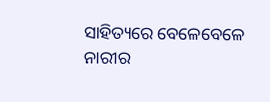ସାହିତ୍ୟରେ ବେଳେବେଳେ ନାରୀର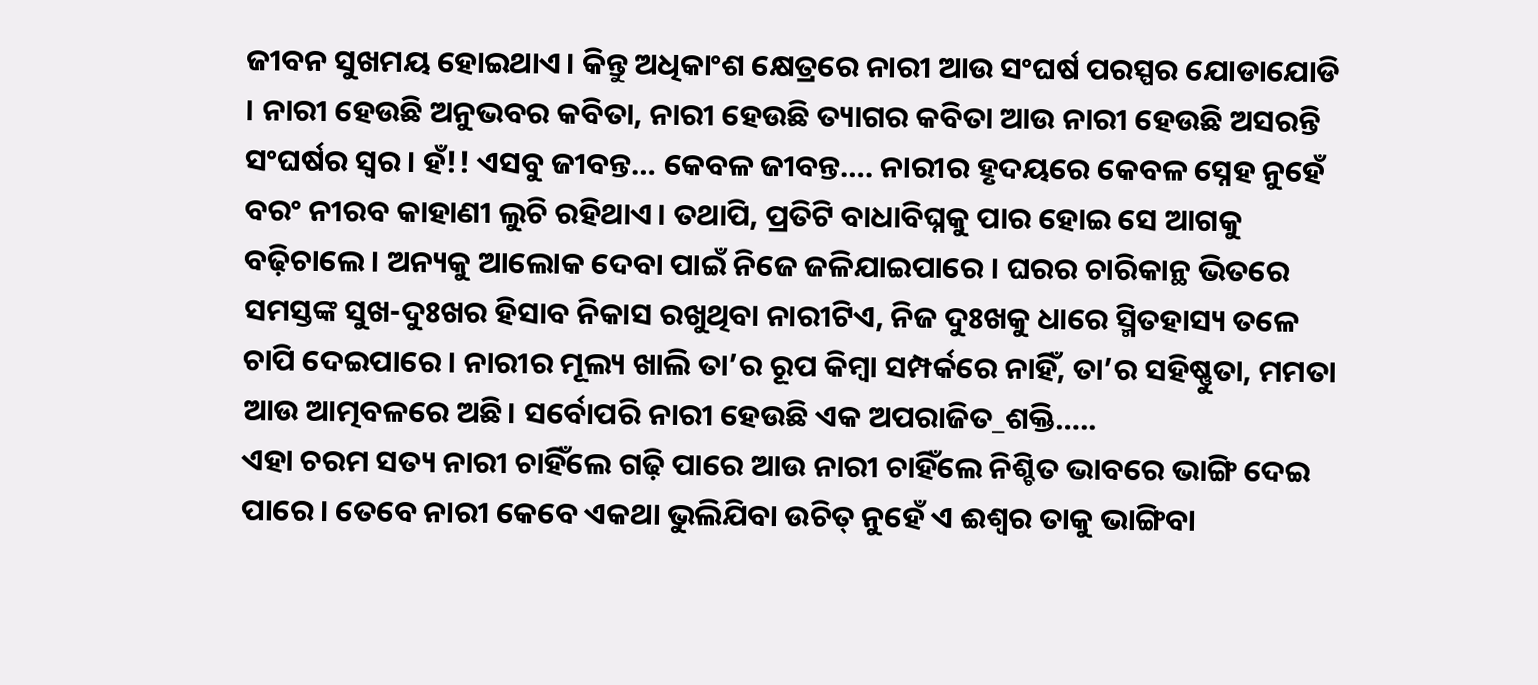ଜୀବନ ସୁଖମୟ ହୋଇଥାଏ। କିନ୍ତୁ ଅଧିକାଂଶ କ୍ଷେତ୍ରରେ ନାରୀ ଆଉ ସଂଘର୍ଷ ପରସ୍ପର ଯୋଡାଯୋଡି । ନାରୀ ହେଉଛି ଅନୁଭବର କବିତା, ନାରୀ ହେଉଛି ତ୍ୟାଗର କବିତା ଆଉ ନାରୀ ହେଉଛି ଅସରନ୍ତି ସଂଘର୍ଷର ସ୍ୱର। ହଁ!! ଏସବୁ ଜୀବନ୍ତ… କେବଳ ଜୀବନ୍ତ…. ନାରୀର ହୃଦୟରେ କେବଳ ସ୍ନେହ ନୁହେଁ ବରଂ ନୀରବ କାହାଣୀ ଲୁଚି ରହିଥାଏ। ତଥାପି, ପ୍ରତିଟି ବାଧାବିଘ୍ନକୁ ପାର ହୋଇ ସେ ଆଗକୁ ବଢ଼ିଚାଲେ। ଅନ୍ୟକୁ ଆଲୋକ ଦେବା ପାଇଁ ନିଜେ ଜଳିଯାଇପାରେ । ଘରର ଚାରିକାନ୍ଥ ଭିତରେ ସମସ୍ତଙ୍କ ସୁଖ-ଦୁଃଖର ହିସାବ ନିକାସ ରଖୁଥିବା ନାରୀଟିଏ, ନିଜ ଦୁଃଖକୁ ଧାରେ ସ୍ମିତହାସ୍ୟ ତଳେ ଚାପି ଦେଇପାରେ। ନାରୀର ମୂଲ୍ୟ ଖାଲି ତା’ର ରୂପ କିମ୍ବା ସମ୍ପର୍କରେ ନାହିଁ, ତା’ର ସହିଷ୍ଣୁତା, ମମତା ଆଉ ଆତ୍ମବଳରେ ଅଛି। ସର୍ବୋପରି ନାରୀ ହେଉଛି ଏକ ଅପରାଜିତ_ଶକ୍ତି…..
ଏହା ଚରମ ସତ୍ୟ ନାରୀ ଚାହିଁଲେ ଗଢ଼ି ପାରେ ଆଉ ନାରୀ ଚାହିଁଲେ ନିଶ୍ଚିତ ଭାବରେ ଭାଙ୍ଗି ଦେଇ ପାରେ। ତେବେ ନାରୀ କେବେ ଏକଥା ଭୁଲିଯିବା ଉଚିତ୍ ନୁହେଁ ଏ ଈଶ୍ୱର ତାକୁ ଭାଙ୍ଗିବା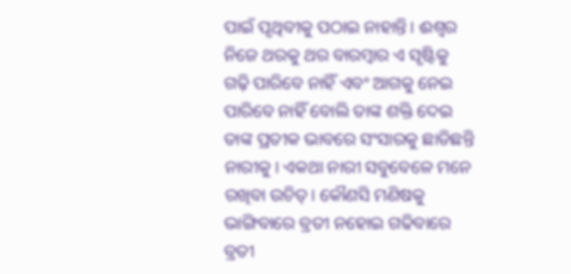ପାଇଁ ପୃଥିବୀକୁ ପଠାଇ ନାହାନ୍ତି। ଈଶ୍ୱର ନିଜେ ଥରକୁ ଥର ବାରମ୍ବାର ଏ ସୃଷ୍ଟିକୁ ଗଢ଼ି ପାରିବେ ନାହିଁ ଏବଂ ଆଗକୁ ନେଇ ପାରିବେ ନାହିଁ ବୋଲି ତାଙ୍କ ଶକ୍ତି ଦେଇ ତାଙ୍କ ପ୍ରତୀକ ଭାବରେ ସଂସାରକୁ ଛାଡିଛନ୍ତି ନାରୀକୁ। ଏକଥା ନାରୀ ସବୁବେଳେ ମନେ ରଖିବା ଉଚିତ୍। କୌଣସି ମଣିଷକୁ ଭାଙ୍ଗିବାରେ ବ୍ରତୀ ନହୋଇ ଗଢିବାରେ ବ୍ରତୀ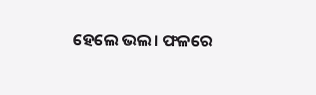ହେଲେ ଭଲ। ଫଳରେ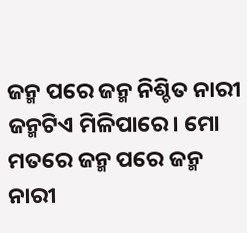ଜନ୍ମ ପରେ ଜନ୍ମ ନିଶ୍ଚିତ ନାରୀ ଜନ୍ମଟିଏ ମିଳିପାରେ। ମୋ ମତରେ ଜନ୍ମ ପରେ ଜନ୍ମ ନାରୀ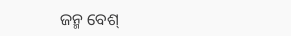ଜନ୍ମ ବେଶ୍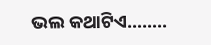ଭଲ କଥାଟିଏ……..